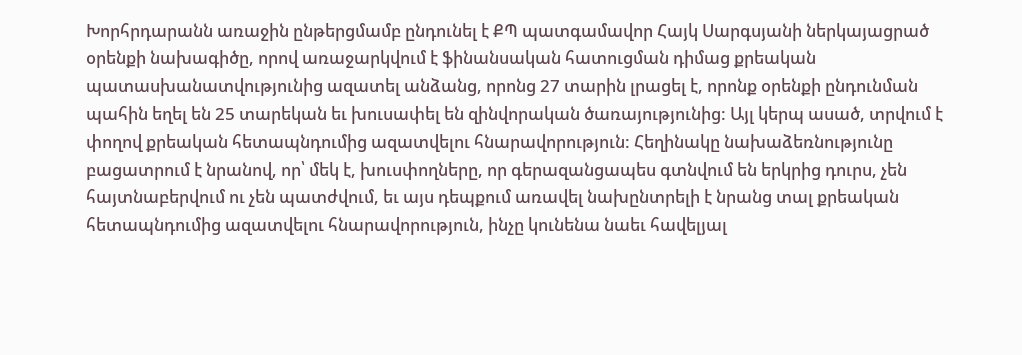Խորհրդարանն առաջին ընթերցմամբ ընդունել է ՔՊ պատգամավոր Հայկ Սարգսյանի ներկայացրած օրենքի նախագիծը, որով առաջարկվում է ֆինանսական հատուցման դիմաց քրեական պատասխանատվությունից ազատել անձանց, որոնց 27 տարին լրացել է, որոնք օրենքի ընդունման պահին եղել են 25 տարեկան եւ խուսափել են զինվորական ծառայությունից: Այլ կերպ ասած, տրվում է փողով քրեական հետապնդումից ազատվելու հնարավորություն: Հեղինակը նախաձեռնությունը բացատրում է նրանով, որ՝ մեկ է, խուսփողները, որ գերազանցապես գտնվում են երկրից դուրս, չեն հայտնաբերվում ու չեն պատժվում, եւ այս դեպքում առավել նախընտրելի է նրանց տալ քրեական հետապնդումից ազատվելու հնարավորություն, ինչը կունենա նաեւ հավելյալ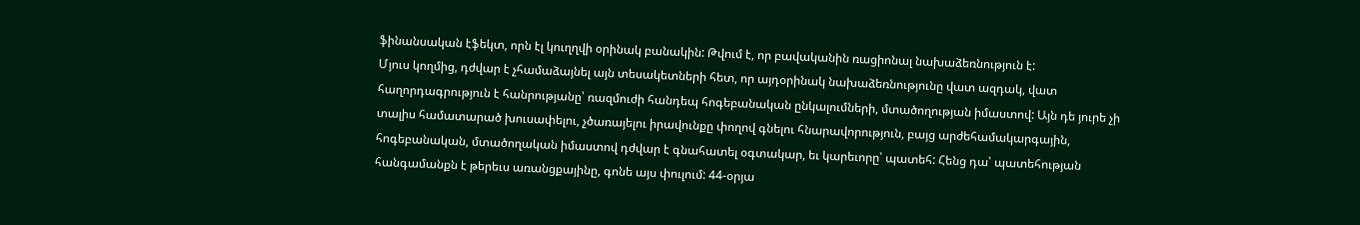ֆինանսական էֆեկտ, որն էլ կուղղվի օրինակ բանակին: Թվում է, որ բավականին ռացիոնալ նախաձեռնություն է:
Մյուս կողմից, դժվար է չհամաձայնել այն տեսակետների հետ, որ այդօրինակ նախաձեռնությունը վատ ազդակ, վատ հաղորդագրություն է հանրությանը՝ ռազմուժի հանդեպ հոգեբանական ընկալումների, մտածողության իմաստով: Այն դե յուրե չի տալիս համատարած խուսափելու, չծառայելու իրավունքը փողով գնելու հնարավորություն, բայց արժեհամակարգային, հոգեբանական, մտածողական իմաստով դժվար է գնահատել օգտակար, եւ կարեւորը՝ պատեհ: Հենց դա՝ պատեհության հանգամանքն է թերեւս առանցքայինը, գոնե այս փուլում: 44-օրյա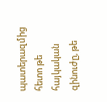պատերազմից հետո թե հայկական զինուժը, թե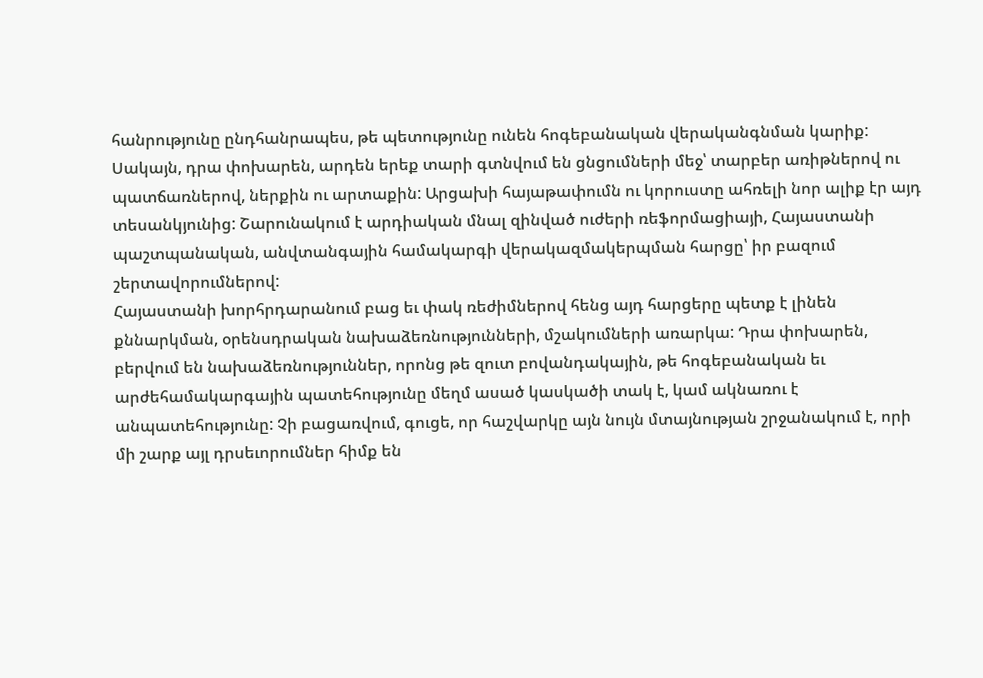հանրությունը ընդհանրապես, թե պետությունը ունեն հոգեբանական վերականգնման կարիք: Սակայն, դրա փոխարեն, արդեն երեք տարի գտնվում են ցնցումների մեջ՝ տարբեր առիթներով ու պատճառներով, ներքին ու արտաքին: Արցախի հայաթափումն ու կորուստը ահռելի նոր ալիք էր այդ տեսանկյունից: Շարունակում է արդիական մնալ զինված ուժերի ռեֆորմացիայի, Հայաստանի պաշտպանական, անվտանգային համակարգի վերակազմակերպման հարցը՝ իր բազում շերտավորումներով:
Հայաստանի խորհրդարանում բաց եւ փակ ռեժիմներով հենց այդ հարցերը պետք է լինեն քննարկման, օրենսդրական նախաձեռնությունների, մշակումների առարկա: Դրա փոխարեն, բերվում են նախաձեռնություններ, որոնց թե զուտ բովանդակային, թե հոգեբանական եւ արժեհամակարգային պատեհությունը մեղմ ասած կասկածի տակ է, կամ ակնառու է անպատեհությունը: Չի բացառվում, գուցե, որ հաշվարկը այն նույն մտայնության շրջանակում է, որի մի շարք այլ դրսեւորումներ հիմք են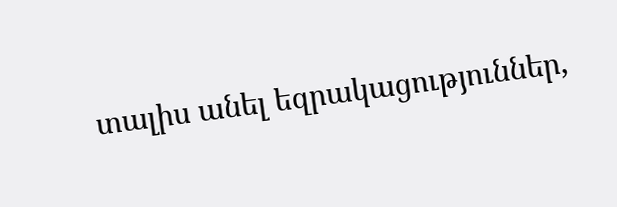տալիս անել եզրակացություններ,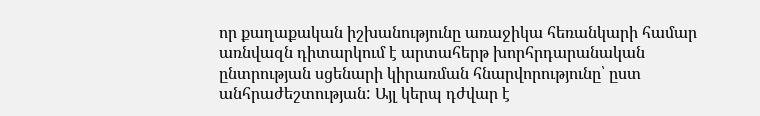որ քաղաքական իշխանությունը առաջիկա հեռանկարի համար առնվազն դիտարկում է արտահերթ խորհրդարանական ընտրության սցենարի կիրառման հնարվորությունը՝ ըստ անհրաժեշտության: Այլ կերպ դժվար է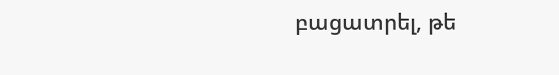բացատրել, թե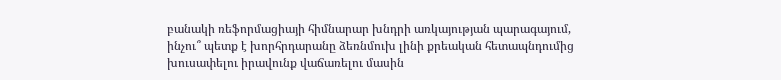բանակի ռեֆորմացիայի հիմնարար խնդրի առկայության պարագայում, ինչու՞ պետք է խորհրդարանը ձեռնմուխ լինի քրեական հետապնդումից խուսափելու իրավունք վաճառելու մասին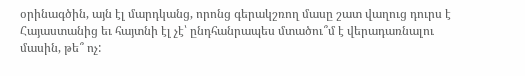օրինագծին, այն էլ մարդկանց, որոնց գերակշռող մասը շատ վաղուց դուրս է Հայաստանից եւ հայտնի էլ չէ՝ ընդհանրապես մտածու՞մ է վերադառնալու մասին, թե՞ ոչ: